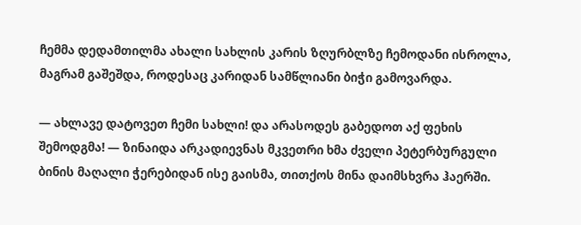ჩემმა დედამთილმა ახალი სახლის კარის ზღურბლზე ჩემოდანი ისროლა, მაგრამ გაშეშდა, როდესაც კარიდან სამწლიანი ბიჭი გამოვარდა.

— ახლავე დატოვეთ ჩემი სახლი! და არასოდეს გაბედოთ აქ ფეხის შემოდგმა! — ზინაიდა არკადიევნას მკვეთრი ხმა ძველი პეტერბურგული ბინის მაღალი ჭერებიდან ისე გაისმა, თითქოს მინა დაიმსხვრა ჰაერში.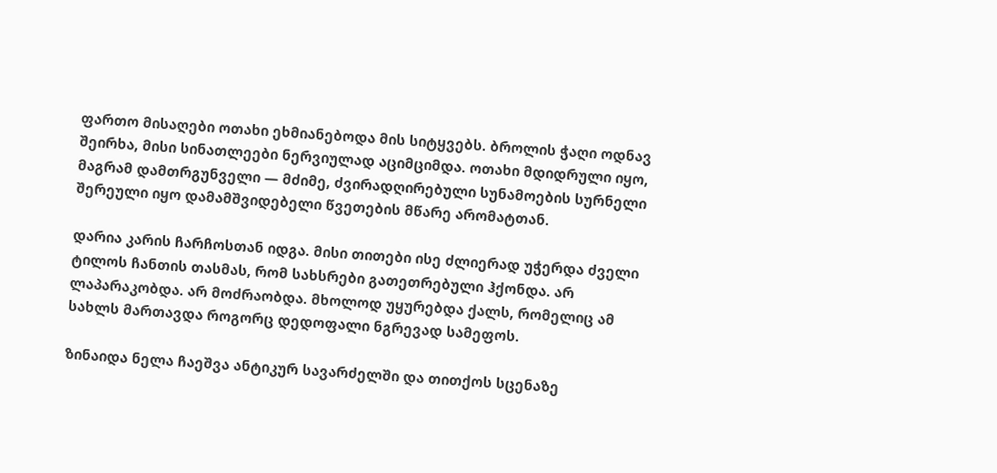ფართო მისაღები ოთახი ეხმიანებოდა მის სიტყვებს. ბროლის ჭაღი ოდნავ შეირხა, მისი სინათლეები ნერვიულად აციმციმდა. ოთახი მდიდრული იყო, მაგრამ დამთრგუნველი — მძიმე, ძვირადღირებული სუნამოების სურნელი შერეული იყო დამამშვიდებელი წვეთების მწარე არომატთან.

დარია კარის ჩარჩოსთან იდგა. მისი თითები ისე ძლიერად უჭერდა ძველი ტილოს ჩანთის თასმას, რომ სახსრები გათეთრებული ჰქონდა. არ ლაპარაკობდა. არ მოძრაობდა. მხოლოდ უყურებდა ქალს, რომელიც ამ სახლს მართავდა როგორც დედოფალი ნგრევად სამეფოს.

ზინაიდა ნელა ჩაეშვა ანტიკურ სავარძელში და თითქოს სცენაზე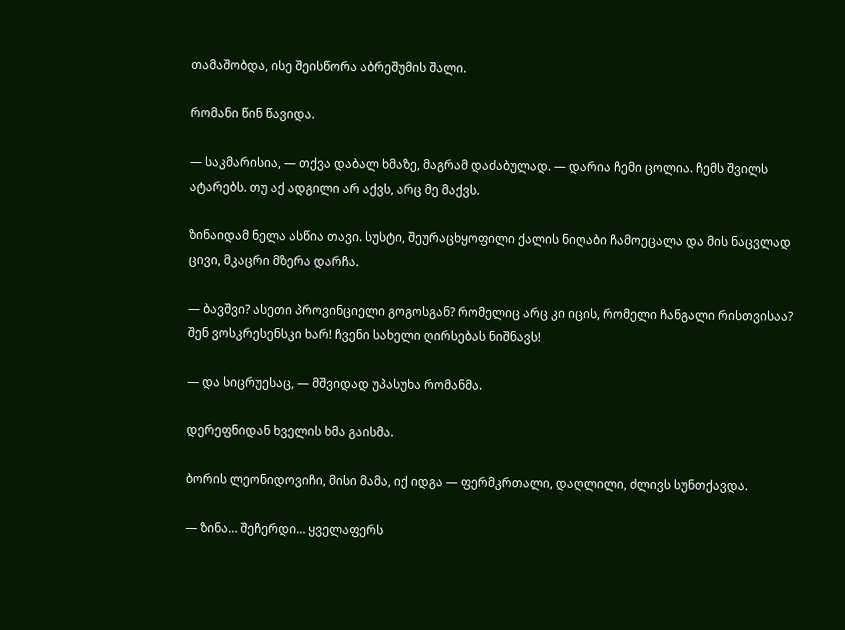თამაშობდა, ისე შეისწორა აბრეშუმის შალი.

რომანი წინ წავიდა.

— საკმარისია, — თქვა დაბალ ხმაზე, მაგრამ დაძაბულად. — დარია ჩემი ცოლია. ჩემს შვილს ატარებს. თუ აქ ადგილი არ აქვს, არც მე მაქვს.

ზინაიდამ ნელა ასწია თავი. სუსტი, შეურაცხყოფილი ქალის ნიღაბი ჩამოეცალა და მის ნაცვლად ცივი, მკაცრი მზერა დარჩა.

— ბავშვი? ასეთი პროვინციელი გოგოსგან? რომელიც არც კი იცის, რომელი ჩანგალი რისთვისაა? შენ ვოსკრესენსკი ხარ! ჩვენი სახელი ღირსებას ნიშნავს!

— და სიცრუესაც, — მშვიდად უპასუხა რომანმა.

დერეფნიდან ხველის ხმა გაისმა.

ბორის ლეონიდოვიჩი, მისი მამა, იქ იდგა — ფერმკრთალი, დაღლილი, ძლივს სუნთქავდა.

— ზინა… შეჩერდი… ყველაფერს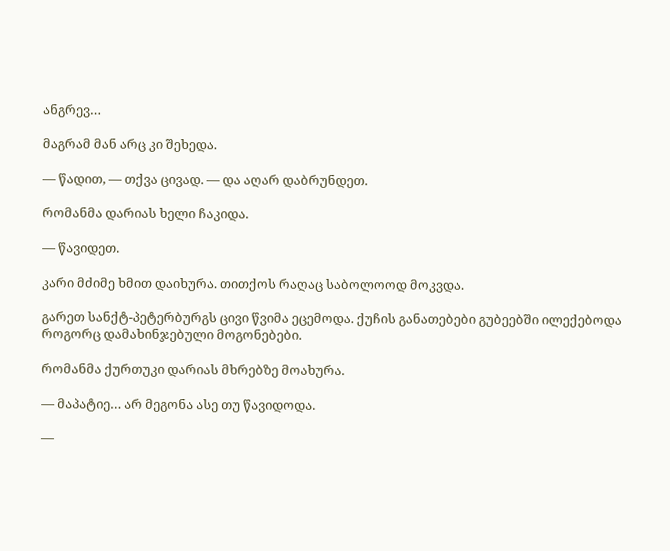ანგრევ…

მაგრამ მან არც კი შეხედა.

— წადით, — თქვა ცივად. — და აღარ დაბრუნდეთ.

რომანმა დარიას ხელი ჩაკიდა.

— წავიდეთ.

კარი მძიმე ხმით დაიხურა. თითქოს რაღაც საბოლოოდ მოკვდა.

გარეთ სანქტ-პეტერბურგს ცივი წვიმა ეცემოდა. ქუჩის განათებები გუბეებში ილექებოდა როგორც დამახინჯებული მოგონებები.

რომანმა ქურთუკი დარიას მხრებზე მოახურა.

— მაპატიე… არ მეგონა ასე თუ წავიდოდა.

—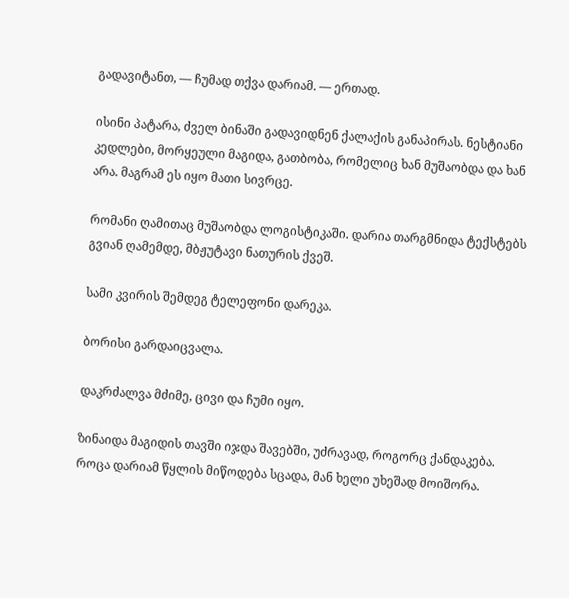გადავიტანთ, — ჩუმად თქვა დარიამ. — ერთად.

ისინი პატარა, ძველ ბინაში გადავიდნენ ქალაქის განაპირას. ნესტიანი კედლები, მორყეული მაგიდა, გათბობა, რომელიც ხან მუშაობდა და ხან არა. მაგრამ ეს იყო მათი სივრცე.

რომანი ღამითაც მუშაობდა ლოგისტიკაში. დარია თარგმნიდა ტექსტებს გვიან ღამემდე, მბჟუტავი ნათურის ქვეშ.

სამი კვირის შემდეგ ტელეფონი დარეკა.

ბორისი გარდაიცვალა.

დაკრძალვა მძიმე, ცივი და ჩუმი იყო.

ზინაიდა მაგიდის თავში იჯდა შავებში, უძრავად, როგორც ქანდაკება. როცა დარიამ წყლის მიწოდება სცადა, მან ხელი უხეშად მოიშორა.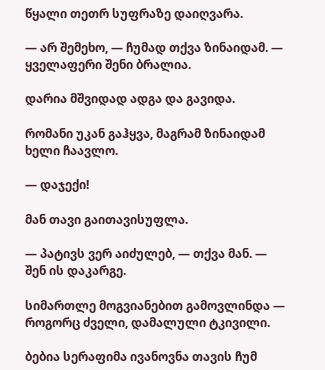წყალი თეთრ სუფრაზე დაიღვარა.

— არ შემეხო, — ჩუმად თქვა ზინაიდამ. — ყველაფერი შენი ბრალია.

დარია მშვიდად ადგა და გავიდა.

რომანი უკან გაჰყვა, მაგრამ ზინაიდამ ხელი ჩაავლო.

— დაჯექი!

მან თავი გაითავისუფლა.

— პატივს ვერ აიძულებ, — თქვა მან. — შენ ის დაკარგე.

სიმართლე მოგვიანებით გამოვლინდა — როგორც ძველი, დამალული ტკივილი.

ბებია სერაფიმა ივანოვნა თავის ჩუმ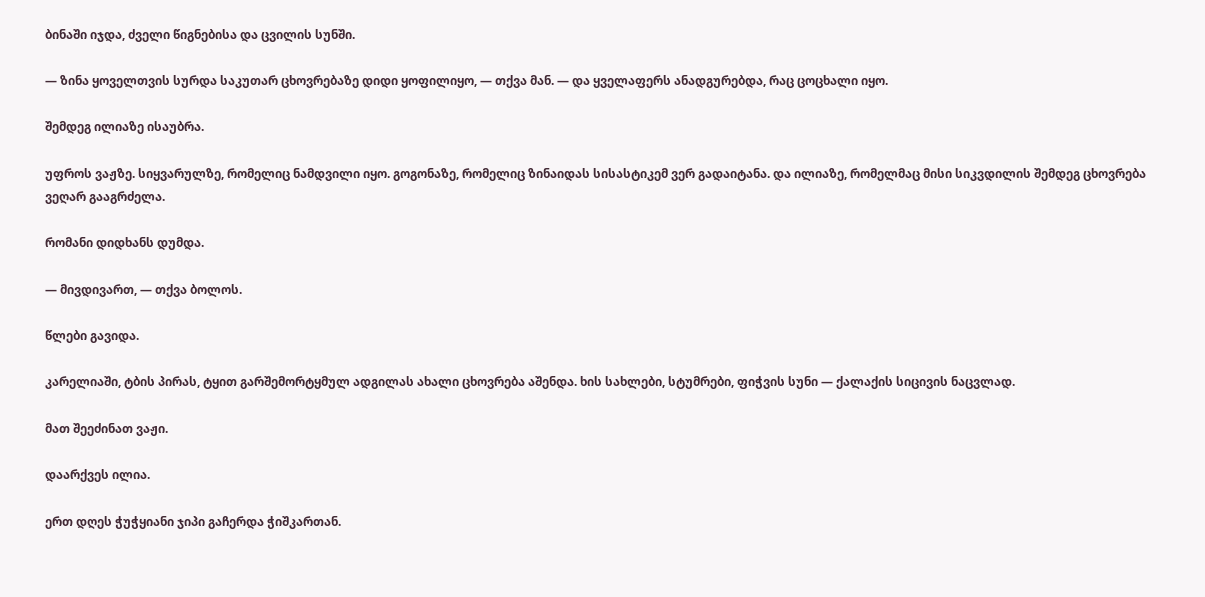ბინაში იჯდა, ძველი წიგნებისა და ცვილის სუნში.

— ზინა ყოველთვის სურდა საკუთარ ცხოვრებაზე დიდი ყოფილიყო, — თქვა მან. — და ყველაფერს ანადგურებდა, რაც ცოცხალი იყო.

შემდეგ ილიაზე ისაუბრა.

უფროს ვაჟზე. სიყვარულზე, რომელიც ნამდვილი იყო. გოგონაზე, რომელიც ზინაიდას სისასტიკემ ვერ გადაიტანა. და ილიაზე, რომელმაც მისი სიკვდილის შემდეგ ცხოვრება ვეღარ გააგრძელა.

რომანი დიდხანს დუმდა.

— მივდივართ, — თქვა ბოლოს.

წლები გავიდა.

კარელიაში, ტბის პირას, ტყით გარშემორტყმულ ადგილას ახალი ცხოვრება აშენდა. ხის სახლები, სტუმრები, ფიჭვის სუნი — ქალაქის სიცივის ნაცვლად.

მათ შეეძინათ ვაჟი.

დაარქვეს ილია.

ერთ დღეს ჭუჭყიანი ჯიპი გაჩერდა ჭიშკართან.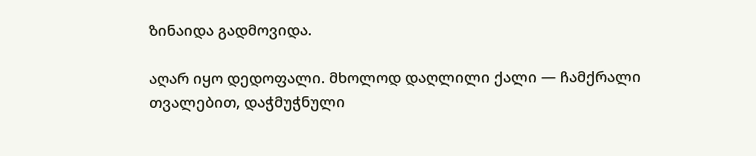ზინაიდა გადმოვიდა.

აღარ იყო დედოფალი. მხოლოდ დაღლილი ქალი — ჩამქრალი თვალებით, დაჭმუჭნული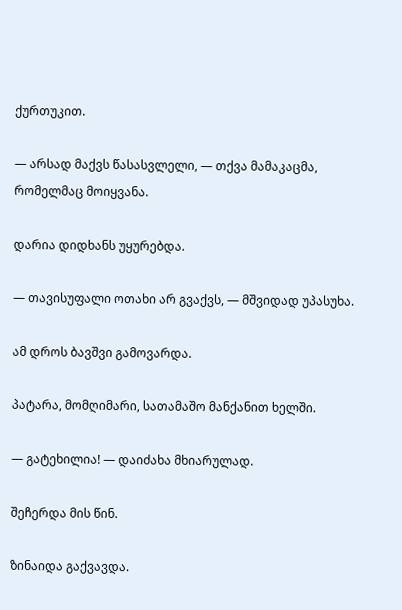ქურთუკით.

— არსად მაქვს წასასვლელი, — თქვა მამაკაცმა, რომელმაც მოიყვანა.

დარია დიდხანს უყურებდა.

— თავისუფალი ოთახი არ გვაქვს, — მშვიდად უპასუხა.

ამ დროს ბავშვი გამოვარდა.

პატარა, მომღიმარი, სათამაშო მანქანით ხელში.

— გატეხილია! — დაიძახა მხიარულად.

შეჩერდა მის წინ.

ზინაიდა გაქვავდა.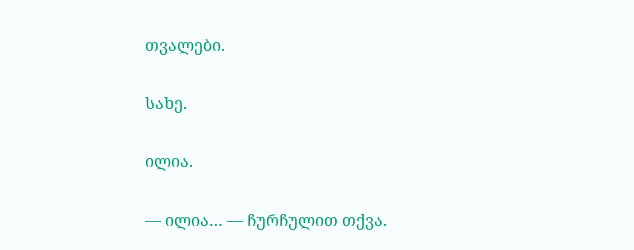თვალები.

სახე.

ილია.

— ილია… — ჩურჩულით თქვა.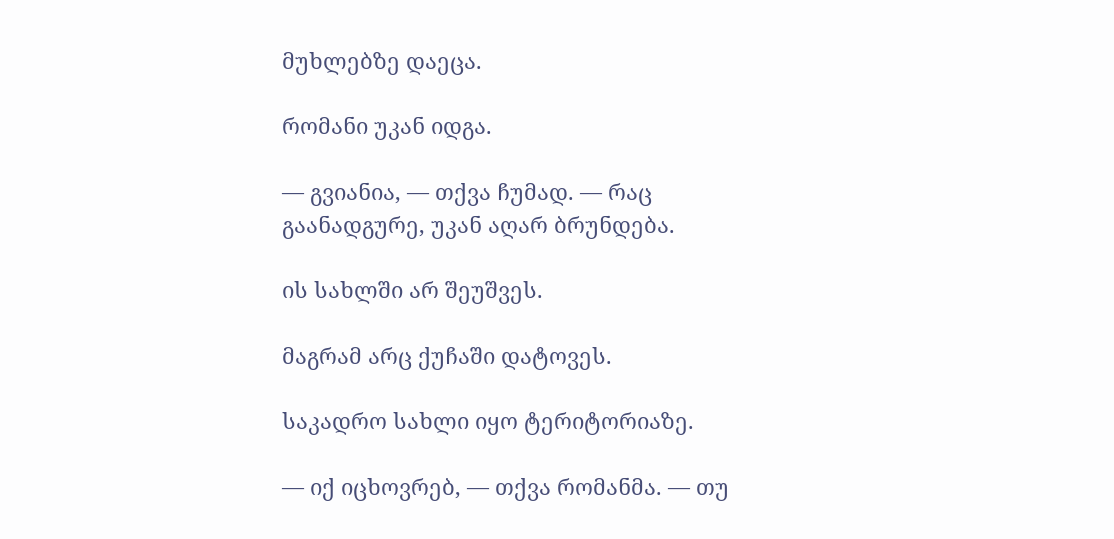მუხლებზე დაეცა.

რომანი უკან იდგა.

— გვიანია, — თქვა ჩუმად. — რაც გაანადგურე, უკან აღარ ბრუნდება.

ის სახლში არ შეუშვეს.

მაგრამ არც ქუჩაში დატოვეს.

საკადრო სახლი იყო ტერიტორიაზე.

— იქ იცხოვრებ, — თქვა რომანმა. — თუ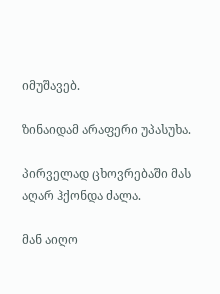იმუშავებ.

ზინაიდამ არაფერი უპასუხა.

პირველად ცხოვრებაში მას აღარ ჰქონდა ძალა.

მან აიღო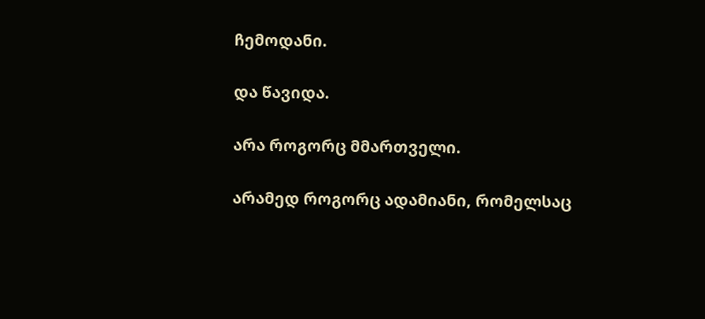ჩემოდანი.

და წავიდა.

არა როგორც მმართველი.

არამედ როგორც ადამიანი, რომელსაც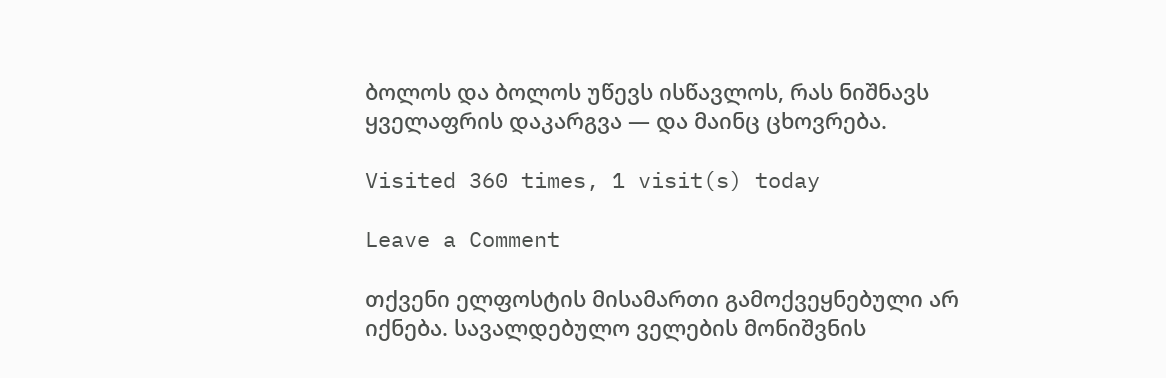ბოლოს და ბოლოს უწევს ისწავლოს, რას ნიშნავს ყველაფრის დაკარგვა — და მაინც ცხოვრება.

Visited 360 times, 1 visit(s) today

Leave a Comment

თქვენი ელფოსტის მისამართი გამოქვეყნებული არ იქნება. სავალდებულო ველების მონიშვნის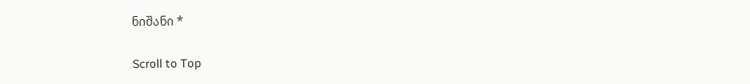ნიშანი *

Scroll to Top